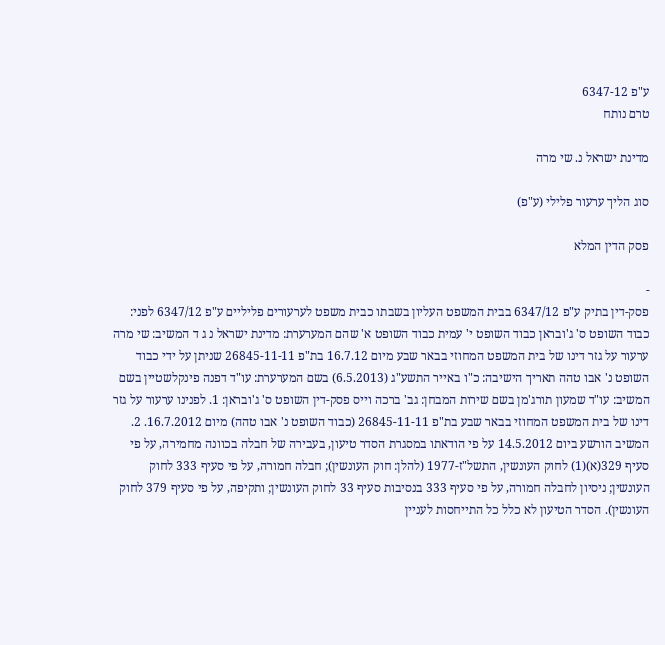ע"פ 6347-12
טרם נותח

מדינת ישראל נ. שי מרה

סוג הליך ערעור פלילי (ע"פ)

פסק הדין המלא

-
פסק-דין בתיק ע"פ 6347/12 בבית המשפט העליון בשבתו כבית משפט לערעורים פליליים ע"פ 6347/12 לפני: כבוד השופט ס' ג'ובראן כבוד השופט י' עמית כבוד השופט א' שהם המערערת: מדינת ישראל נ ג ד המשיב: שי מרה ערעור על גזר דינו של בית המשפט המחוזי בבאר שבע מיום 16.7.12 בת"פ 26845-11-11 שניתן על ידי כבוד השופט נ' אבו טהה תאריך הישיבה: כ"ו באייר התשע"ג (6.5.2013) בשם המערערת: עו"ד דפנה פינקלשטיין בשם המשיב: עו"ד שמעון תורג'מן בשם שירות המבחן: גב' ברכה וייס פסק-דין השופט ס' ג'ובראן: 1. לפנינו ערעור על גזר דינו של בית המשפט המחוזי בבאר שבע בת"פ 26845-11-11 (כבוד השופט נ' אבו טהה) מיום 16.7.2012. 2. המשיב הורשע ביום 14.5.2012 על פי הודאתו במסגרת הסדר טיעון, בעבירה של חבלה בכוונה מחמירה, על פי סעיף 329(א)(1) לחוק העונשין, התשל"ז-1977 (להלן: חוק העונשין); חבלה חמורה, על פי סעיף 333 לחוק העונשין; ניסיון לחבלה חמורה, על פי סעיף 333 בנסיבות סעיף 33 לחוק העונשין; ותקיפה, על פי סעיף 379 לחוק העונשין). הסדר הטיעון לא כלל כל התייחסות לעניין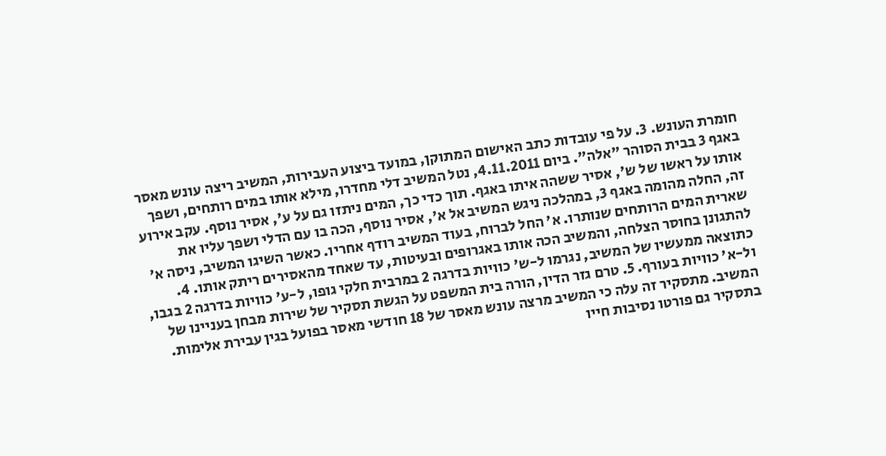חומרת העונש. 3. על פי עובדות כתב האישום המתוקן, במועד ביצוע העבירות, המשיב ריצה עונש מאסר באגף 3 בבית הסוהר "אלה". ביום 4.11.2011, נטל המשיב דלי מחדרו, מילא אותו במים רותחים, ושפך אותו על ראשו של ש', אסיר ששהה איתו באגף. תוך כדי כך, המים ניתזו גם על ע', אסיר נוסף. עקב אירוע זה, החלה מהומה באגף 3, במהלכה ניגש המשיב אל א', אסיר נוסף, הכה בו עם הדלי ושפך עליו את שארית המים הרותחים שנותרו. א' החל לברוח, בעוד המשיב רודף אחריו. כאשר השיגו המשיב, ניסה א' להתגונן בחוסר הצלחה, והמשיב הכה אותו באגרופים ובעיטות, עד שאחד מהאסירים ריתק אותו. 4. כתוצאה ממעשיו של המשיב, נגרמו ל-ש' כוויות בדרגה 2 במרבית חלקי גופו, ל-ע' כוויות בדרגה 2 בגבו, ול-א' כוויות בעורף. 5. טרם גזר הדין, הורה בית המשפט על הגשת תסקיר של שירות מבחן בעניינו של המשיב. מתסקיר זה עלה כי המשיב מרצה עונש מאסר של 18 חודשי מאסר בפועל בגין עבירת אלימות. בתסקיר גם פורטו נסיבות חייו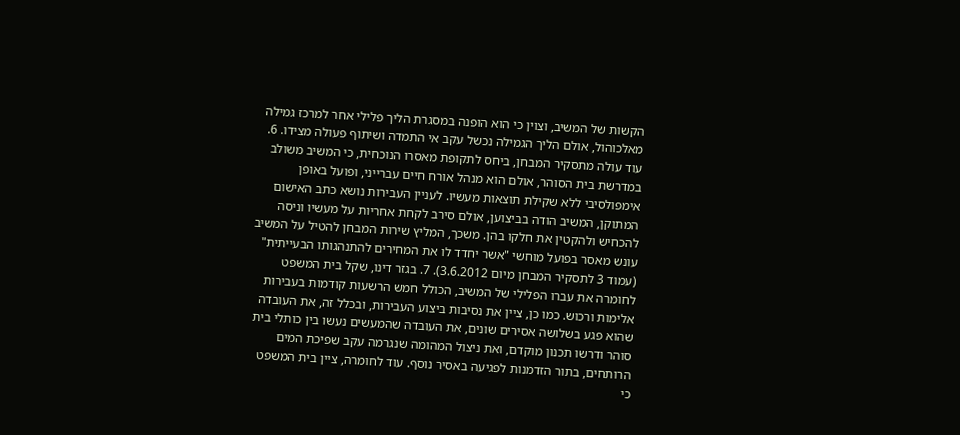הקשות של המשיב, וצוין כי הוא הופנה במסגרת הליך פלילי אחר למרכז גמילה מאלכוהול, אולם הליך הגמילה נכשל עקב אי התמדה ושיתוף פעולה מצידו. 6. עוד עולה מתסקיר המבחן, ביחס לתקופת מאסרו הנוכחית, כי המשיב משולב במדרשת בית הסוהר, אולם הוא מנהל אורח חיים עברייני, ופועל באופן אימפולסיבי ללא שקילת תוצאות מעשיו. לעניין העבירות נושא כתב האישום המתוקן, המשיב הודה בביצוען, אולם סירב לקחת אחריות על מעשיו וניסה להכחיש ולהקטין את חלקו בהן. משכך, המליץ שירות המבחן להטיל על המשיב עונש מאסר בפועל מוחשי "אשר יחדד לו את המחירים להתנהגותו הבעייתית" (עמוד 3 לתסקיר המבחן מיום 3.6.2012). 7. בגזר דינו, שקל בית המשפט לחומרה את עברו הפלילי של המשיב, הכולל חמש הרשעות קודמות בעבירות אלימות ורכוש. כמו כן, ציין את נסיבות ביצוע העבירות, ובכלל זה, את העובדה שהוא פגע בשלושה אסירים שונים, את העובדה שהמעשים נעשו בין כותלי בית סוהר ודרשו תכנון מוקדם, ואת ניצול המהומה שנגרמה עקב שפיכת המים הרותחים, בתור הזדמנות לפגיעה באסיר נוסף. עוד לחומרה, ציין בית המשפט כי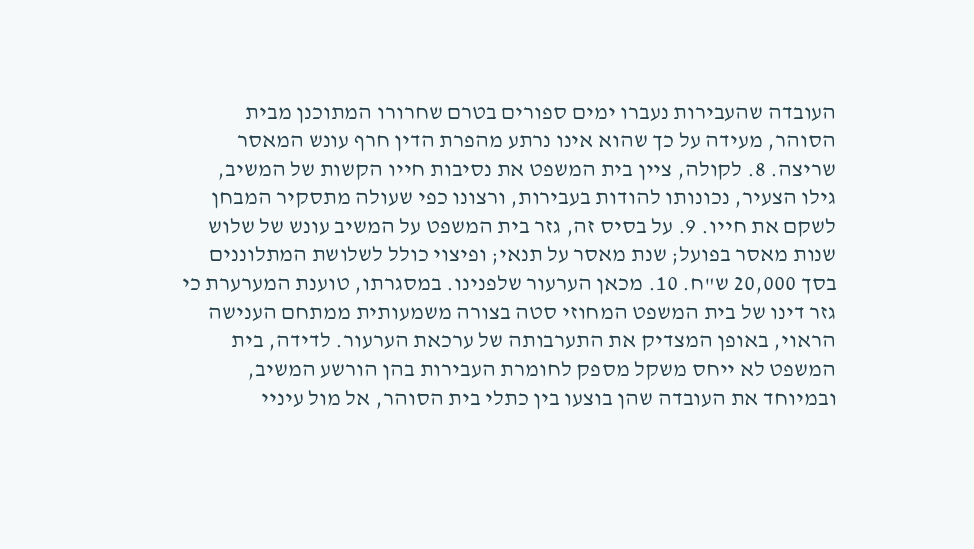העובדה שהעבירות נעברו ימים ספורים בטרם שחרורו המתוכנן מבית הסוהר, מעידה על כך שהוא אינו נרתע מהפרת הדין חרף עונש המאסר שריצה. 8. לקולה, ציין בית המשפט את נסיבות חייו הקשות של המשיב, גילו הצעיר, נכונותו להודות בעבירות, ורצונו כפי שעולה מתסקיר המבחן לשקם את חייו. 9. על בסיס זה, גזר בית המשפט על המשיב עונש של שלוש שנות מאסר בפועל; שנת מאסר על תנאי; ופיצוי כולל לשלושת המתלוננים בסך 20,000 ש"ח. 10. מכאן הערעור שלפנינו. במסגרתו, טוענת המערערת כי גזר דינו של בית המשפט המחוזי סטה בצורה משמעותית ממתחם הענישה הראוי, באופן המצדיק את התערבותה של ערכאת הערעור. לדידה, בית המשפט לא ייחס משקל מספק לחומרת העבירות בהן הורשע המשיב, ובמיוחד את העובדה שהן בוצעו בין כתלי בית הסוהר, אל מול עיניי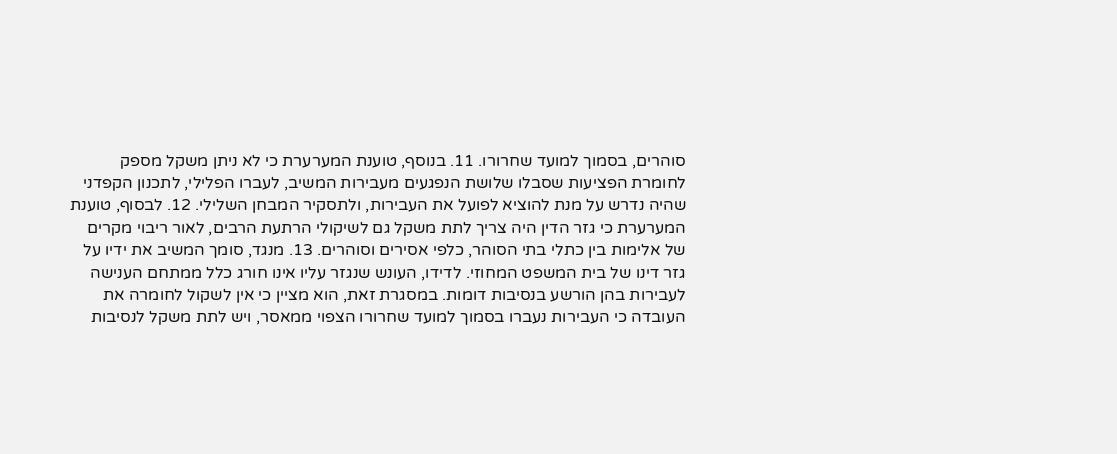סוהרים, בסמוך למועד שחרורו. 11. בנוסף, טוענת המערערת כי לא ניתן משקל מספק לחומרת הפציעות שסבלו שלושת הנפגעים מעבירות המשיב, לעברו הפלילי, לתכנון הקפדני שהיה נדרש על מנת להוציא לפועל את העבירות, ולתסקיר המבחן השלילי. 12. לבסוף, טוענת המערערת כי גזר הדין היה צריך לתת משקל גם לשיקולי הרתעת הרבים, לאור ריבוי מקרים של אלימות בין כתלי בתי הסוהר, כלפי אסירים וסוהרים. 13. מנגד, סומך המשיב את ידיו על גזר דינו של בית המשפט המחוזי. לדידו, העונש שנגזר עליו אינו חורג כלל ממתחם הענישה לעבירות בהן הורשע בנסיבות דומות. במסגרת זאת, הוא מציין כי אין לשקול לחומרה את העובדה כי העבירות נעברו בסמוך למועד שחרורו הצפוי ממאסר, ויש לתת משקל לנסיבות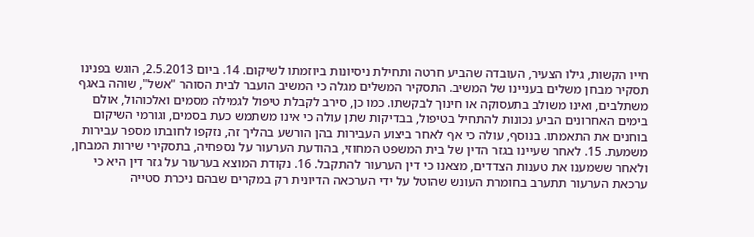חייו הקשות, גילו הצעיר, העובדה שהביע חרטה ותחילת ניסיונות ביוזמתו לשיקום. 14. ביום 2.5.2013, הוגש בפנינו תסקיר מבחן משלים בעניינו של המשיב. התסקיר המשלים מגלה כי המשיב הועבר לבית הסוהר "אשל", שוהה באגף משתלבים, ואינו משולב בתעסוקה או חינוך לבקשתו. כמו כן, סירב לקבלת טיפול לגמילה מסמים ואלכוהול, אולם בימים האחרונים הביע נכונות להתחיל בטיפול, בבדיקות שתן עולה כי אינו משתמש כעת בסמים, וגורמי השיקום בוחנים את התאמתו. בנוסף, עולה כי אף לאחר ביצוע העבירות בהן הורשע בהליך זה, נזקפו לחובתו מספר עבירות משמעת. 15. לאחר שעיינו בגזר הדין של בית המשפט המחוזי, בהודעת הערעור על נספחיה, בתסקירי שירות המבחן, ולאחר ששמענו את טענות הצדדים, מצאנו כי דין הערעור להתקבל. 16. נקודת המוצא בערעור על גזר דין היא כי ערכאת הערעור תתערב בחומרת העונש שהוטל על ידי הערכאה הדיונית רק במקרים שבהם ניכרת סטייה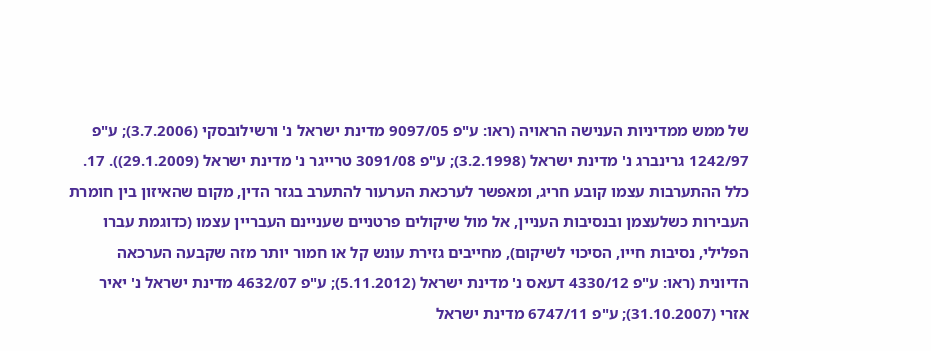של ממש ממדיניות הענישה הראויה (ראו: ע"פ 9097/05 מדינת ישראל נ' ורשילובסקי (3.7.2006); ע"פ 1242/97 גרינברג נ' מדינת ישראל (3.2.1998); ע"פ 3091/08 טרייגר נ' מדינת ישראל (29.1.2009)). 17. כלל ההתערבות עצמו קובע חריג, ומאפשר לערכאת הערעור להתערב בגזר הדין, מקום שהאיזון בין חומרת העבירות כשלעצמן ובנסיבות העניין, אל מול שיקולים פרטניים שעניינם העבריין עצמו (כדוגמת עברו הפלילי, נסיבות חייו, הסיכוי לשיקום), מחייבים גזירת עונש קל או חמור יותר מזה שקבעה הערכאה הדיונית (ראו: ע"פ 4330/12 דעאס נ' מדינת ישראל (5.11.2012); ע"פ 4632/07 מדינת ישראל נ' יאיר אזרי (31.10.2007); ע"פ 6747/11 מדינת ישראל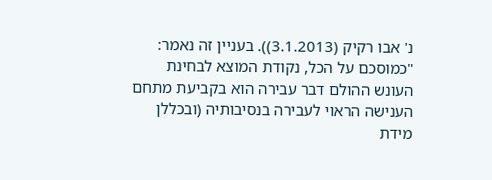נ' אבו רקיק (3.1.2013)). בעניין זה נאמר: "כמוסכם על הכל, נקודת המוצא לבחינת העונש ההולם דבר עבירה הוא בקביעת מתחם הענישה הראוי לעבירה בנסיבותיה (ובכללן מידת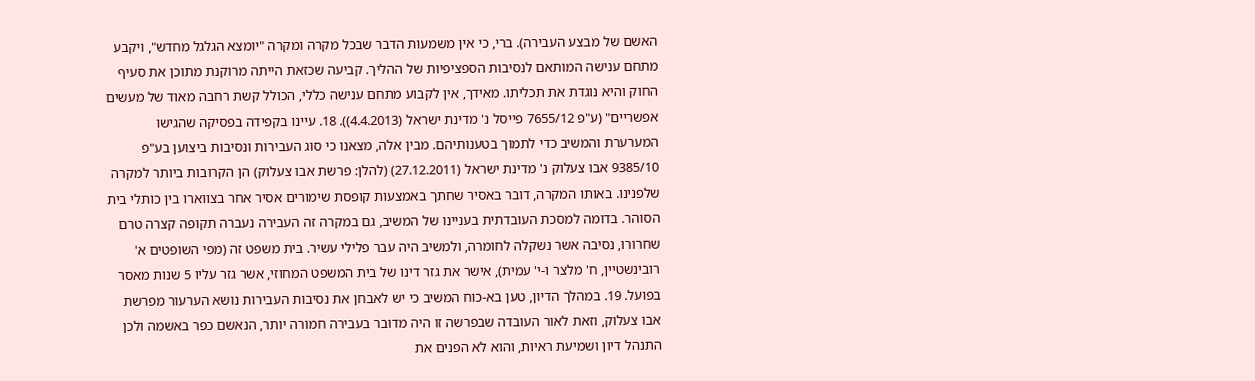האשם של מבצע העבירה). ברי, כי אין משמעות הדבר שבכל מקרה ומקרה "יומצא הגלגל מחדש", ויקבע מתחם ענישה המותאם לנסיבות הספציפיות של ההליך. קביעה שכזאת הייתה מרוקנת מתוכן את סעיף החוק והיא נוגדת את תכליתו. מאידך, אין לקבוע מתחם ענישה כללי, הכולל קשת רחבה מאוד של מעשים אפשריים" (ע"פ 7655/12 פייסל נ' מדינת ישראל (4.4.2013)). 18. עיינו בקפידה בפסיקה שהגישו המערערת והמשיב כדי לתמוך בטענותיהם. מבין אלה, מצאנו כי סוג העבירות ונסיבות ביצוען בע"פ 9385/10 אבו צעלוק נ' מדינת ישראל (27.12.2011) (להלן: פרשת אבו צעלוק) הן הקרובות ביותר למקרה שלפנינו. באותו המקרה, דובר באסיר שחתך באמצעות קופסת שימורים אסיר אחר בצווארו בין כותלי בית הסוהר. בדומה למסכת העובדתית בעניינו של המשיב, גם במקרה זה העבירה נעברה תקופה קצרה טרם שחרורו, נסיבה אשר נשקלה לחומרה, ולמשיב היה עבר פלילי עשיר. בית משפט זה (מפי השופטים א' רובינשטיין, ח' מלצר ו-י' עמית), אישר את גזר דינו של בית המשפט המחוזי, אשר גזר עליו 5 שנות מאסר בפועל. 19. במהלך הדיון, טען בא-כוח המשיב כי יש לאבחן את נסיבות העבירות נושא הערעור מפרשת אבו צעלוק, וזאת לאור העובדה שבפרשה זו היה מדובר בעבירה חמורה יותר, הנאשם כפר באשמה ולכן התנהל דיון ושמיעת ראיות, והוא לא הפנים את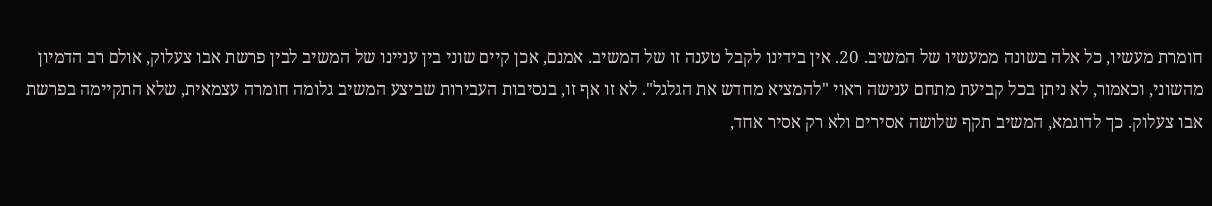חומרת מעשיו, כל אלה בשונה ממעשיו של המשיב. 20. אין בידינו לקבל טענה זו של המשיב. אמנם, אכן קיים שוני בין עניינו של המשיב לבין פרשת אבו צעלוק, אולם רב הדמיון מהשוני, וכאמור, לא ניתן בכל קביעת מתחם ענישה ראוי "להמציא מחדש את הגלגל". לא זו אף זו, בנסיבות העבירות שביצע המשיב גלומה חומרה עצמאית, שלא התקיימה בפרשת אבו צעלוק. כך לדוגמא, המשיב תקף שלושה אסירים ולא רק אסיר אחד,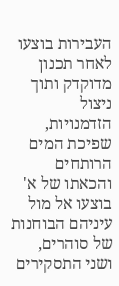העבירות בוצעו לאחר תכנון מדוקדק ותוך ניצול הזדמנויות, שפיכת המים הרותחים והכאתו של א' בוצעו אל מול עיניהם הבוחנות של סוהרים, ושני התסקירים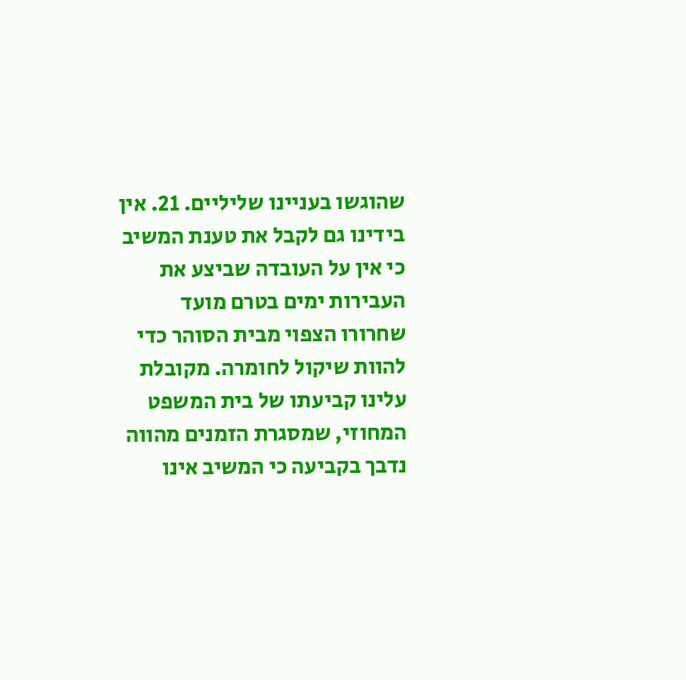שהוגשו בעניינו שליליים. 21. אין בידינו גם לקבל את טענת המשיב כי אין על העובדה שביצע את העבירות ימים בטרם מועד שחרורו הצפוי מבית הסוהר כדי להוות שיקול לחומרה. מקובלת עלינו קביעתו של בית המשפט המחוזי, שמסגרת הזמנים מהווה נדבך בקביעה כי המשיב אינו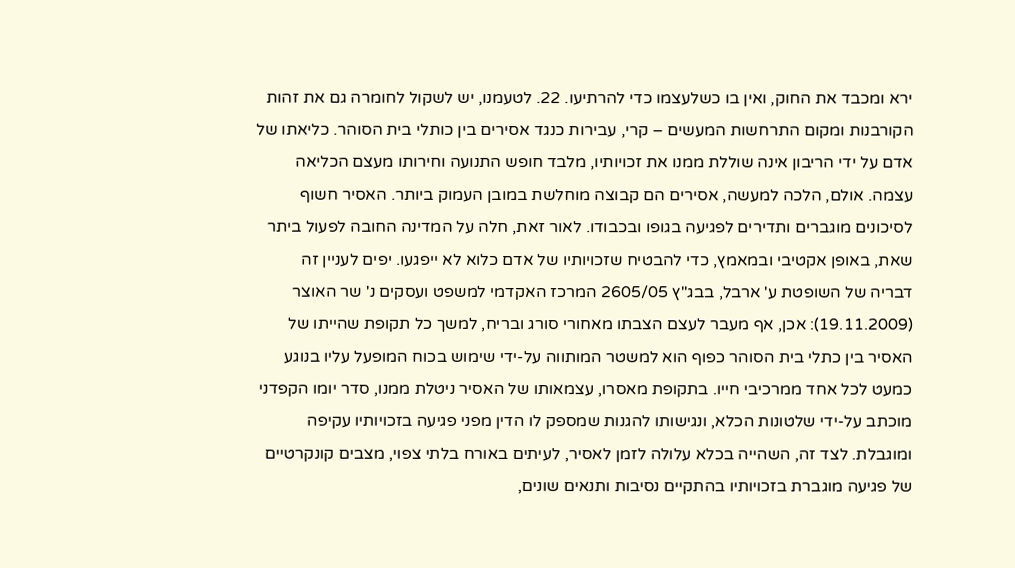ירא ומכבד את החוק, ואין בו כשלעצמו כדי להרתיעו. 22. לטעמנו, יש לשקול לחומרה גם את זהות הקורבנות ומקום התרחשות המעשים – קרי, עבירות כנגד אסירים בין כותלי בית הסוהר. כליאתו של אדם על ידי הריבון אינה שוללת ממנו את זכויותיו, מלבד חופש התנועה וחירותו מעצם הכליאה עצמה. אולם, הלכה למעשה, אסירים הם קבוצה מוחלשת במובן העמוק ביותר. האסיר חשוף לסיכונים מוגברים ותדירים לפגיעה בגופו ובכבודו. לאור זאת, חלה על המדינה החובה לפעול ביתר שאת, באופן אקטיבי ובמאמץ, כדי להבטיח שזכויותיו של אדם כלוא לא ייפגעו. יפים לעניין זה דבריה של השופטת ע' ארבל, בבג"ץ 2605/05 המרכז האקדמי למשפט ועסקים נ' שר האוצר (19.11.2009): אכן, אף מעבר לעצם הצבתו מאחורי סורג ובריח, למשך כל תקופת שהייתו של האסיר בין כתלי בית הסוהר כפוף הוא למשטר המותווה על-ידי שימוש בכוח המופעל עליו בנוגע כמעט לכל אחד ממרכיבי חייו. בתקופת מאסרו, עצמאותו של האסיר ניטלת ממנו, סדר יומו הקפדני מוכתב על-ידי שלטונות הכלא, ונגישותו להגנות שמספק לו הדין מפני פגיעה בזכויותיו עקיפה ומוגבלת. לצד זה, השהייה בכלא עלולה לזמן לאסיר, לעיתים באורח בלתי צפוי, מצבים קונקרטיים של פגיעה מוגברת בזכויותיו בהתקיים נסיבות ותנאים שונים,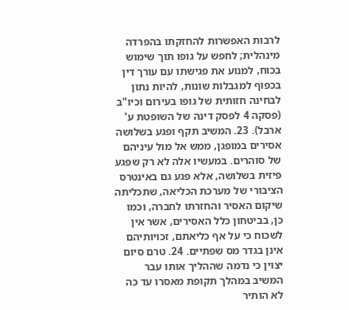לרבות האפשרות להחזקתו בהפרדה מינהלית; לחפש על גופו תוך שימוש בכוח, למנוע את פגישתו עם עורך דין בכפוף למגבלות שונות, להיות נתון לבחינה חזותית של גופו בעירום וכיו"ב (פסקה 4 לפסק דינה של השופטת ע' ארבל). 23. המשיב תקף ופגע בשלושה אסירים במופגן, ממש אל מול עיניהם של סוהרים. במעשיו אלה לא רק שפגע פיזית בשלושה, אלא פגע גם באינטרס הציבורי של מערכת הכליאה, שתכליתה שיקום האסיר והחזרתו לחברה, וכמו כן, בביטחון כלל האסירים, אשר אין לשכוח כי על אף כליאתם, זכויותיהם אינן בגדר מס שפתיים. 24. טרם סיום יצוין כי נדמה שההליך אותו עבר המשיב במהלך תקופת מאסרו עד כה לא הותיר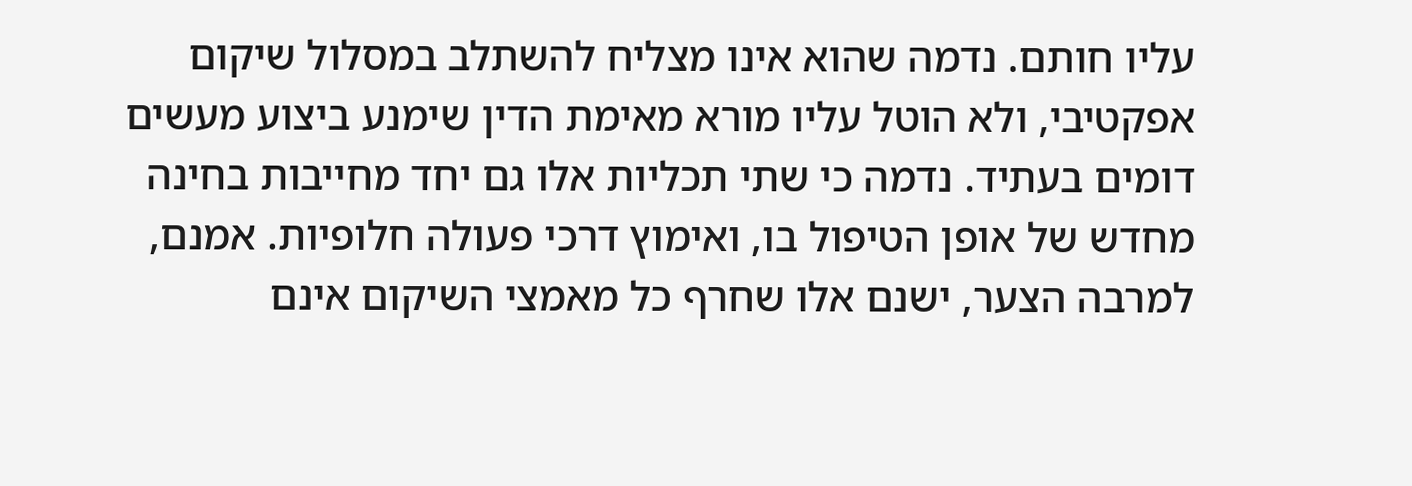עליו חותם. נדמה שהוא אינו מצליח להשתלב במסלול שיקום אפקטיבי, ולא הוטל עליו מורא מאימת הדין שימנע ביצוע מעשים דומים בעתיד. נדמה כי שתי תכליות אלו גם יחד מחייבות בחינה מחדש של אופן הטיפול בו, ואימוץ דרכי פעולה חלופיות. אמנם, למרבה הצער, ישנם אלו שחרף כל מאמצי השיקום אינם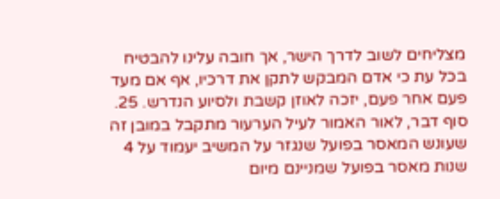מצליחים לשוב לדרך הישר, אך חובה עלינו להבטיח בכל עת כי אדם המבקש לתקן את דרכיו, אף אם מעד פעם אחר פעם, יזכה לאוזן קשבת ולסיוע הנדרש. 25. סוף דבר, לאור האמור לעיל הערעור מתקבל במובן זה שעונש המאסר בפועל שנגזר על המשיב יעמוד על 4 שנות מאסר בפועל שמניינם מיום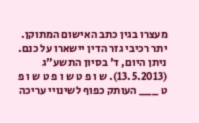מעצרו בגין כתב האישום המתוקן. יתר רכיבי גזר הדין יישארו על כנם. ניתן היום, ד' בסיון התשע"ג (13.5.2013). ש ו פ ט ש ו פ ט ש ו פ ט ___ העותק כפוף לשינויי עריכה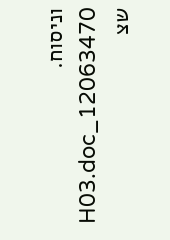וניסוח. 12063470_H03.doc שצ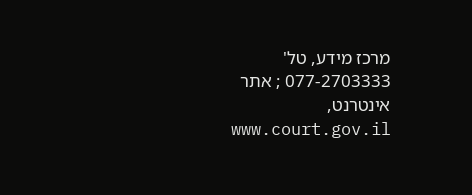מרכז מידע, טל' 077-2703333 ; אתר אינטרנט, www.court.gov.il